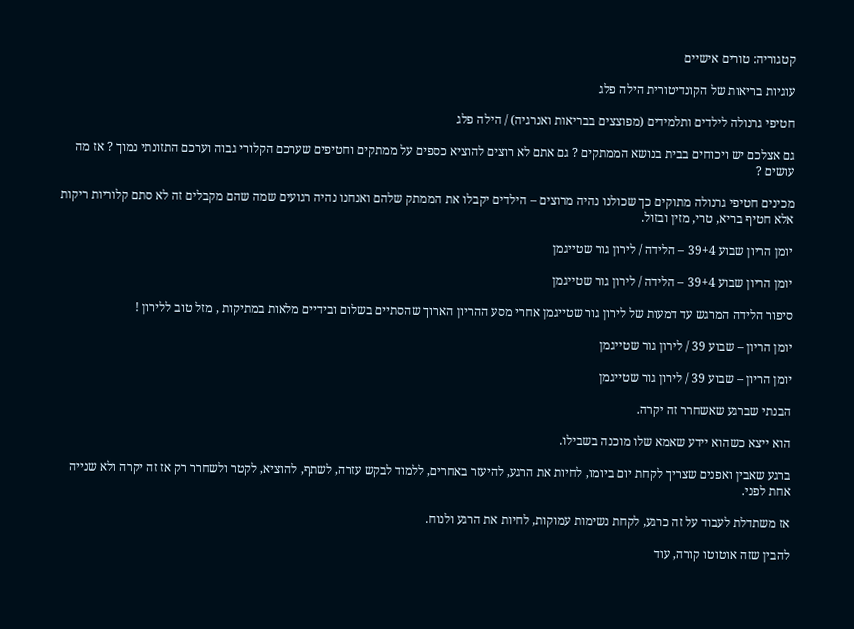קטגוריה: טורים אישיים

עוגיות בריאות של הקונדיטורית הילה פלג

חטיפי גרנולה לילדים ותלמידים (מפוצצים בבריאות ואנרגיה) / הילה פלג

גם אצלכם יש ויכוחים בבית בנושא הממתקים ? גם אתם לא רוצים להוציא כספים על ממתקים וחטיפים שערכם הקלורי גבוה וערכם התזונתי נמוך ? אז מה עושים ?

מכינים חטיפי גרנולה מתוקים כך שכולנו נהיה מרוצים – הילדים יקבלו את הממתק שלהם ואנחנו נהיה רגועים שמה שהם מקבלים זה לא סתם קלוריות ריקות אלא חטיף בריא, טרי, מזין ובזול.

יומן הריון שבוע 39+4 – הלידה / לירון גור שטייגמן

יומן הריון שבוע 39+4 – הלידה / לירון גור שטייגמן

סיפור הלידה המרגש עד דמעות של לירון גור שטייגמן אחרי מסע ההריון הארוך שהסתיים בשלום ובידיים מלאות במתיקות , מזל טוב ללירון !

יומן הריון – שבוע 39 / לירון גור שטייגמן

יומן הריון – שבוע 39 / לירון גור שטייגמן

הבנתי שברגע שאשחרר זה יקרה.

הוא ייצא כשהוא יידע שאמא שלו מוכנה בשבילו.

ברגע שאבין ואפנים שצריך לקחת יום ביומו, לחיות את הרגע, להיעזר באחרים, ללמוד לבקש עזרה, לשתף, להוציא, לקטר ולשחרר רק אז זה יקרה ולא שנייה אחת לפני.

אז משתדלת לעבוד על זה כרגע, לקחת נשימות עמוקות, לחיות את הרגע ולנוח.

להבין שזה אוטוטו קורה, עוד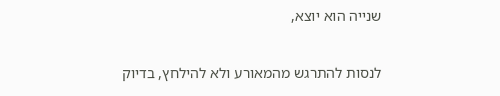שנייה הוא יוצא,

לנסות להתרגש מהמאורע ולא להילחץ, בדיוק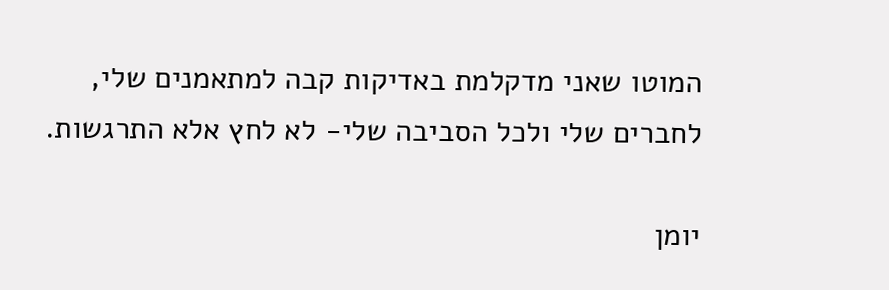המוטו שאני מדקלמת באדיקות קבה למתאמנים שלי, לחברים שלי ולכל הסביבה שלי- לא לחץ אלא התרגשות.

יומן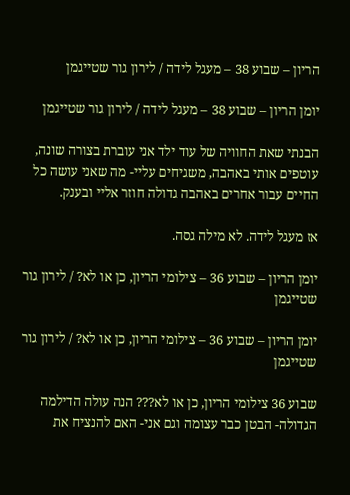הריון – שבוע 38 – מעגל לידה / לירון גור שטייגמן

יומן הריון – שבוע 38 – מעגל לידה / לירון גור שטייגמן

הבנתי שאת החוויה של עוד ילד אני עוברת בצורה שונה, עוטפים אותי באהבה, משגיחים עליי- מה שאני עושה כל החיים עבור אחרים באהבה גדולה חוזר אליי ובענק.

אז מעגל לידה. לא מילה גסה.

יומן הריון – שבוע 36 – צילומי הריון, כן או לא? / לירון גור שטייגמן

יומן הריון – שבוע 36 – צילומי הריון, כן או לא? / לירון גור שטייגמן

שבוע 36 צילומי הריון, כן או לא??? הנה עולה הדילמה הגדולה- הבטן כבר עצומה וגם אני- האם להנציח את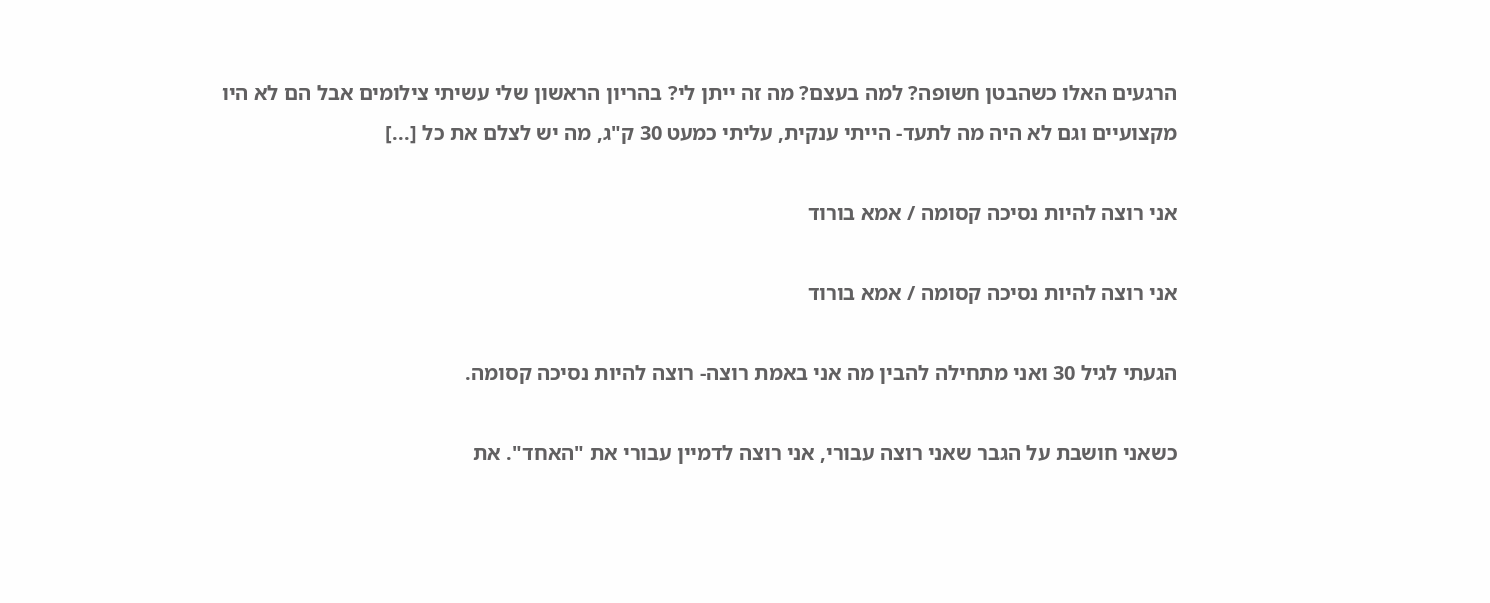הרגעים האלו כשהבטן חשופה? למה בעצם? מה זה ייתן לי? בהריון הראשון שלי עשיתי צילומים אבל הם לא היו מקצועיים וגם לא היה מה לתעד- הייתי ענקית, עליתי כמעט 30 ק"ג, מה יש לצלם את כל [...]

אני רוצה להיות נסיכה קסומה / אמא בורוד

אני רוצה להיות נסיכה קסומה / אמא בורוד

הגעתי לגיל 30 ואני מתחילה להבין מה אני באמת רוצה- רוצה להיות נסיכה קסומה.

כשאני חושבת על הגבר שאני רוצה עבורי, אני רוצה לדמיין עבורי את "האחד". את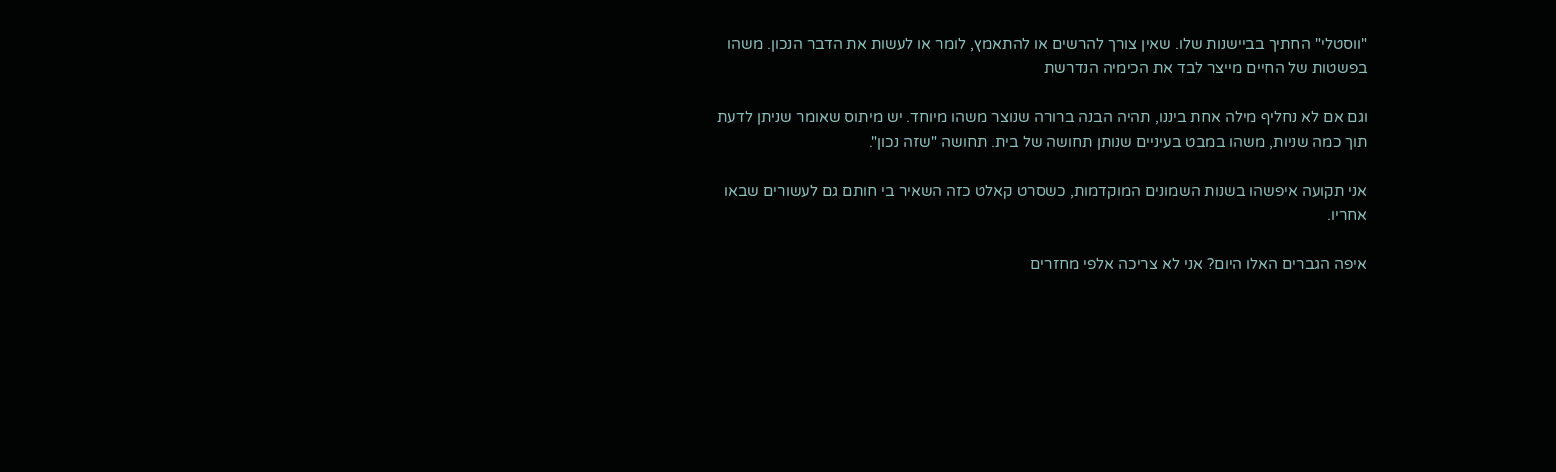"ווסטלי" החתיך בביישנות שלו. שאין צורך להרשים או להתאמץ, לומר או לעשות את הדבר הנכון. משהו בפשטות של החיים מייצר לבד את הכימיה הנדרשת

וגם אם לא נחליף מילה אחת ביננו, תהיה הבנה ברורה שנוצר משהו מיוחד. יש מיתוס שאומר שניתן לדעת תוך כמה שניות, משהו במבט בעיניים שנותן תחושה של בית. תחושה "שזה נכון".

אני תקועה איפשהו בשנות השמונים המוקדמות, כשסרט קאלט כזה השאיר בי חותם גם לעשורים שבאו אחריו.

איפה הגברים האלו היום? אני לא צריכה אלפי מחזרים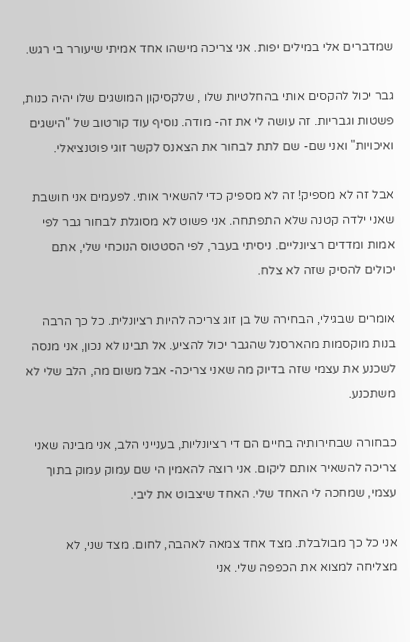שמדברים אלי במילים יפות. אני צריכה מישהו אחד אמיתי שיעורר בי רגש.

גבר יכול להקסים אותי בהחלטיות שלו , שלקסיקון המושגים שלו יהיה כנות, פשטות וגבריות. זה עושה לי את זה- מודה. נוסיף עוד קורטוב של "הישגים ואיכויות" ואני שם- שם לתת לבחור את הצאנס לקשר זוגי פוטנציאלי.

אבל זה לא מספיק! זה לא מספיק כדי להשאיר אותי. לפעמים אני חושבת שאני ילדה קטנה שלא התפתחה. אני פשוט לא מסוגלת לבחור גבר לפי אמות ומדדים רציונליים. ניסיתי בעבר, לפי הסטטוס הנוכחי שלי, אתם יכולים להסיק שזה לא צלח.

אומרים שבגילי, הבחירה של בן זוג צריכה להיות רציונלית. כל כך הרבה בנות מוקסמות מהארסנל שהגבר יכול להציע. אל תבינו לא נכון, אני מנסה לשכנע את עצמי שזה בדיוק מה שאני צריכה- אבל משום מה, הלב שלי לא משתכנע.

כבחורה שבחירותיה בחיים הם די רציונליות, בענייני הלב, אני מבינה שאני צריכה להשאיר אותם ליקום. אני רוצה להאמין הי שם עמוק עמוק בתוך עצמי, שמחכה לי האחד שלי. האחד שיצבוט את ליבי.

אני כל כך מבולבלת. מצד אחד צמאה לאהבה, לחום. מצד שני, לא מצליחה למצוא את הכפפה שלי. אני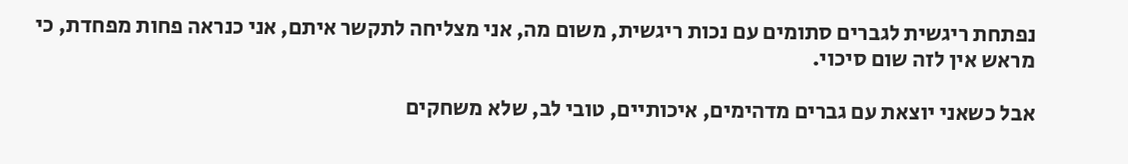נפתחת ריגשית לגברים סתומים עם נכות ריגשית, משום מה, אני מצליחה לתקשר איתם, אני כנראה פחות מפחדת, כי מראש אין לזה שום סיכוי.

אבל כשאני יוצאת עם גברים מדהימים, איכותיים, טובי לב, שלא משחקים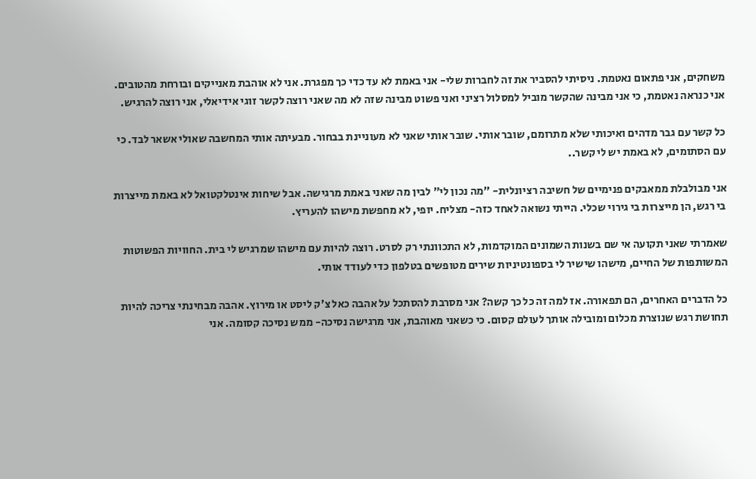משחקים, אני פתאום נאטמת. ניסיתי להסביר את זה לחברות שלי- אני באמת לא עד כדי כך מפגרת. אני לא אוהבת מאנייקים ובורחת מהטובים. אני כנראה נאטמת, כי אני מבינה שהקשר מוביל למסלול רציני ואני פשוט מבינה שזה לא מה שאני רוצה לקשר זוגי אידיאלי, אני רוצה להרגיש.

כל קשר עם גבר מדהים ואיכותי שלא מתרומם, שובר אותי. שובר אותי שאני לא מעוניינת בבחור. מבעיתה אותי המחשבה שאולי אשאר לבד. כי עם הסתומים, לא באמת יש לי קשר..

אני מבולבלת ממאבקים פנימיים של חשיבה רציונלית- "מה נכון לי" לבין מה שאני באמת מרגישה. אבל שיחות אינטלקטואל לא באמת מייצרות בי רגש, הן מייצרות בי גירוי שכלי. הייתי נשואה לאחד כזה- מצליח. יופי, לא מחפשת מישהו להעריץ.

שאמרתי שאני תקועה אי שם בשנות השמונים המוקדמות, לא התכוונתי רק לסרט. רוצה להיות עם מישהו שמרגיש לי בית. החוויות הפשוטות המשותפות של החיים, מישהו שישיר לי בספונטיניות שירים מטופשים בטלפון כדי לעודד אותי.

כל הדברים האחרים, הם תפאורה. אז למה זה כל כך קשה? אני מסרבת להסתכל על אהבה כאל צ'ק ליסט או מירוץ. אהבה מבחינתי צריכה להיות תחושת רגש שנוצרת מכלום ומובילה אותך לעולם קסום. כי כשאני מאוהבת, אני מרגישה נסיכה- ממש נסיכה קסומה. אני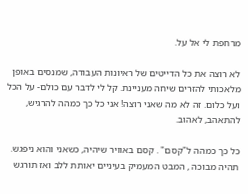מרחפת לי אל על.

לא רוצה את כל הדייטים של ראיונות העבודה, שמנסים באופן מלאכותי להזרים שיחה מעניינת. קל לי לדבר עם כולם- על הכל ועל כלום. זה לא מה שאני רוצה! אני כל כך כמהה להרגיש, להתאהב, לאהוב.

כל כך כמהה ל"קסם" . קסם באוויר שיהיה, כשאני והוא ניפגש. תהיה מבוכה , המבט המעמיק בעיניים יאותת ללב ואז תורגש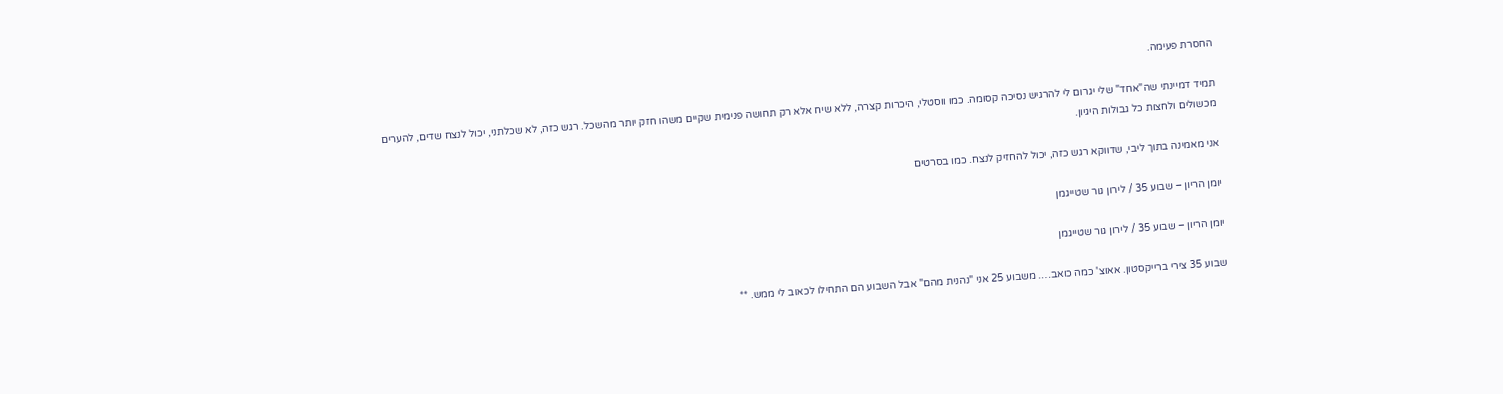החסרת פעימה.

תמיד דמיינתי שה"אחד" שלי יגרום לי להרגיש נסיכה קסומה. כמו ווסטלי, היכרות קצרה, ללא שיח אלא רק תחושה פנימית שקיים משהו חזק יותר מהשכל. רגש כזה, לא שכלתני, יכול לנצח שדים, להערים מכשולים ולחצות כל גבולות היגיון.

אני מאמינה בתוך ליבי, שדווקא רגש כזה, יכול להחזיק לנצח. כמו בסרטים

יומן הריון – שבוע 35 / לירון גור שטייגמן

יומן הריון – שבוע 35 / לירון גור שטייגמן

שבוע 35 צירי ברייקסטון. אאוצ' כמה כואב…. משבוע 25 אני "נהנית מהם" אבל השבוע הם התחילו לכאוב לי ממש. **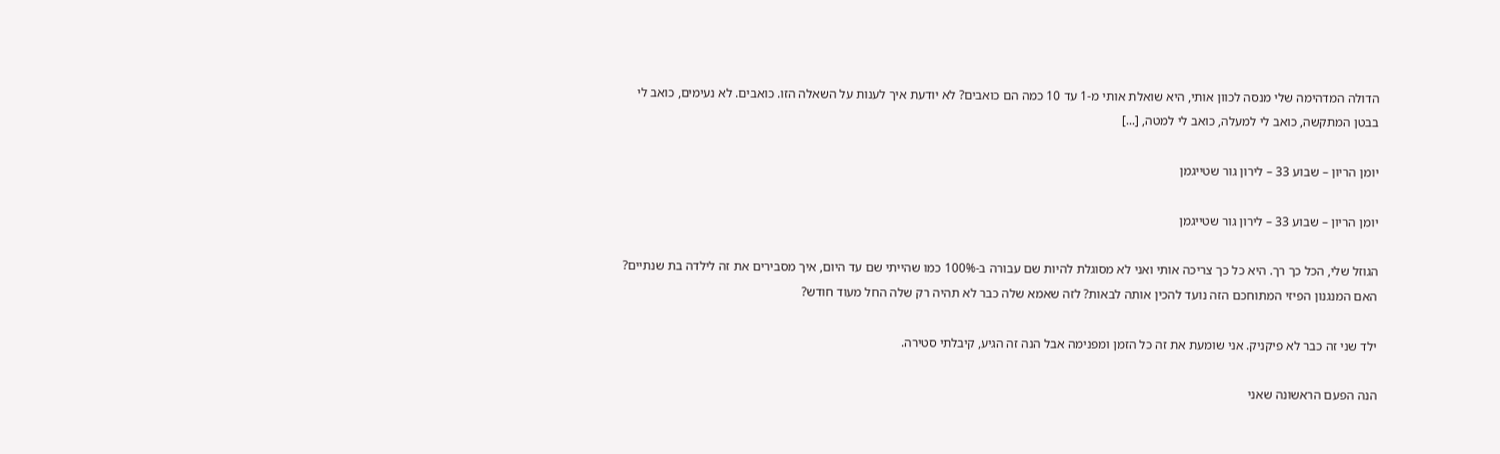הדולה המדהימה שלי מנסה לכוון אותי, היא שואלת אותי מ-1 עד 10 כמה הם כואבים? לא יודעת איך לענות על השאלה הזו. כואבים. לא נעימים, כואב לי בבטן המתקשה, כואב לי למעלה, כואב לי למטה, [...]

יומן הריון – שבוע 33 – לירון גור שטייגמן

יומן הריון – שבוע 33 – לירון גור שטייגמן

הגוזל שלי, הכל כך רך. היא כל כך צריכה אותי ואני לא מסוגלת להיות שם עבורה ב-100% כמו שהייתי שם עד היום, איך מסבירים את זה לילדה בת שנתיים? האם המנגנון הפיזי המתוחכם הזה נועד להכין אותה לבאות? לזה שאמא שלה כבר לא תהיה רק שלה החל מעוד חודש?

ילד שני זה כבר לא פיקניק. אני שומעת את זה כל הזמן ומפנימה אבל הנה זה הגיע, קיבלתי סטירה.

הנה הפעם הראשונה שאני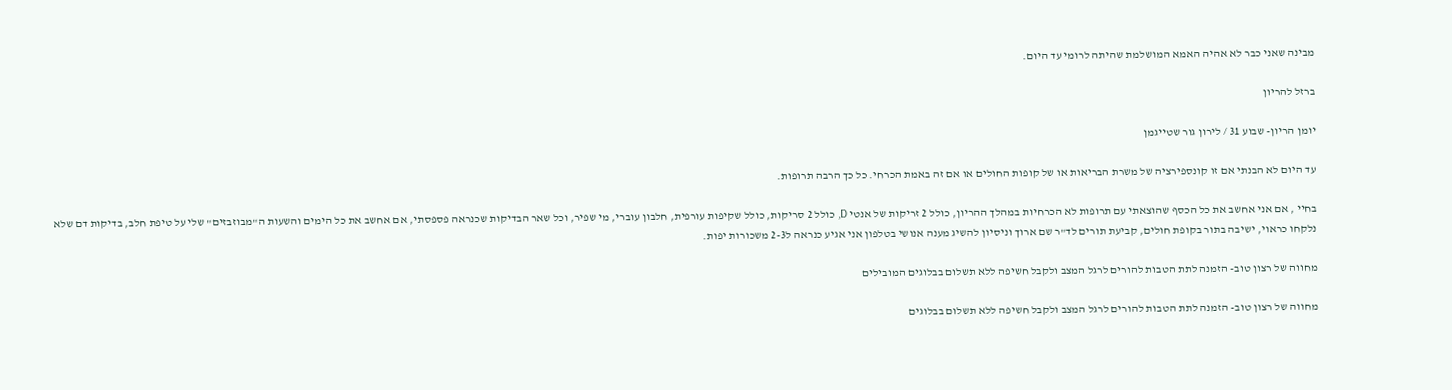מבינה שאני כבר לא אהיה האמא המושלמת שהיתה לרומי עד היום.

ברזל להריון

יומן הריון- שבוע 31 / לירון גור שטייגמן

עד היום לא הבנתי אם זו קונספירציה של משרת הבריאות או של קופות החולים או אם זה באמת הכרחי. כל כך הרבה תרופות.

בחיי , אם אני אחשב את כל הכסף שהוצאתי עם תרופות לא הכרחיות במהלך ההריון, כולל 2 זריקות של אנטי D, כולל 2 סריקות, כולל שקיפות עורפית, חלבון עוברי, מי שפיר, וכל שאר הבדיקות שכנראה פספסתי, אם אחשב את כל הימים והשעות ה"מבוזבזים" שלי על טיפת חלב, בדיקות דם שלא נלקחו כראוי, ישיבה בתור בקופת חולים, קביעת תורים לד"ר שם ארוך וניסיון להשיג מענה אנושי בטלפון אני אגיע כנראה ל2-3 משכורות יפות.

מחווה של רצון טוב- הזמנה לתת הטבות להורים לרגל המצב ולקבל חשיפה ללא תשלום בבלוגים המובילים

מחווה של רצון טוב- הזמנה לתת הטבות להורים לרגל המצב ולקבל חשיפה ללא תשלום בבלוגים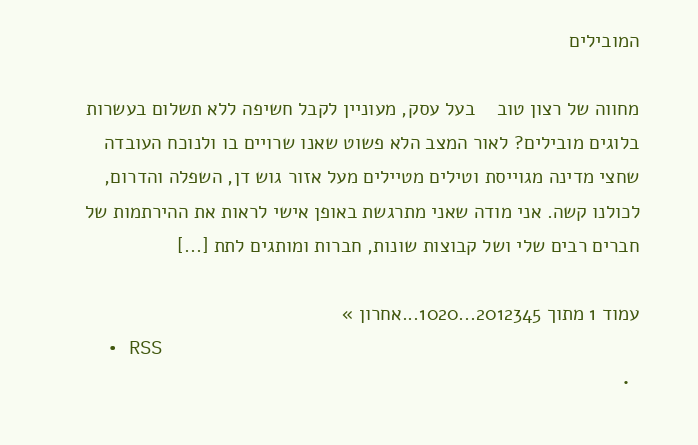המובילים

מחווה של רצון טוב    בעל עסק, מעוניין לקבל חשיפה ללא תשלום בעשרות בלוגים מובילים? לאור המצב הלא פשוט שאנו שרויים בו ולנוכח העובדה שחצי מדינה מגוייסת וטילים מטיילים מעל אזור גוש דן, השפלה והדרום, לכולנו קשה. אני מודה שאני מתרגשת באופן אישי לראות את ההירתמות של חברים רבים שלי ושל קבוצות שונות, חברות ומותגים לתת [...]

עמוד 1 מתוך 2012345...1020...אחרון »
  • RSS
  •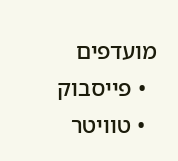מועדפים
  • פייסבוק
  • טוויטר